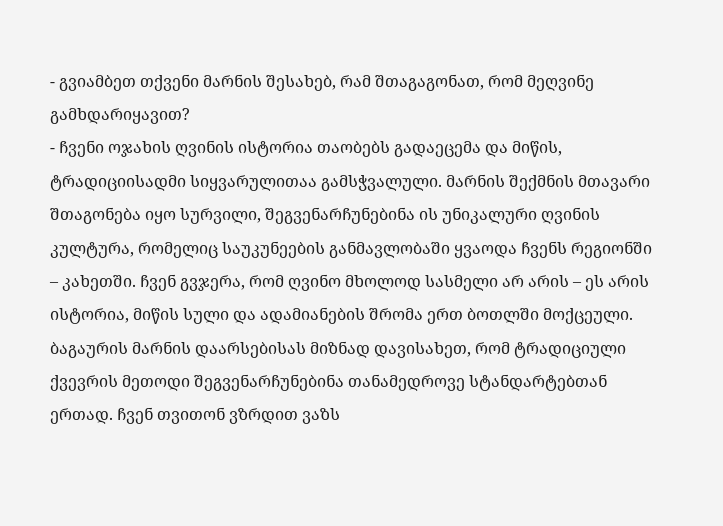- გვიამბეთ თქვენი მარნის შესახებ, რამ შთაგაგონათ, რომ მეღვინე გამხდარიყავით?
- ჩვენი ოჯახის ღვინის ისტორია თაობებს გადაეცემა და მიწის, ტრადიციისადმი სიყვარულითაა გამსჭვალული. მარნის შექმნის მთავარი შთაგონება იყო სურვილი, შეგვენარჩუნებინა ის უნიკალური ღვინის კულტურა, რომელიც საუკუნეების განმავლობაში ყვაოდა ჩვენს რეგიონში – კახეთში. ჩვენ გვჯერა, რომ ღვინო მხოლოდ სასმელი არ არის – ეს არის ისტორია, მიწის სული და ადამიანების შრომა ერთ ბოთლში მოქცეული.
ბაგაურის მარნის დაარსებისას მიზნად დავისახეთ, რომ ტრადიციული ქვევრის მეთოდი შეგვენარჩუნებინა თანამედროვე სტანდარტებთან ერთად. ჩვენ თვითონ ვზრდით ვაზს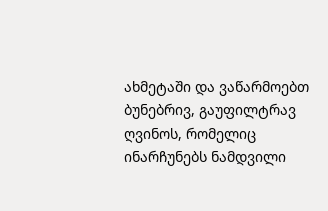ახმეტაში და ვაწარმოებთ ბუნებრივ, გაუფილტრავ ღვინოს, რომელიც ინარჩუნებს ნამდვილი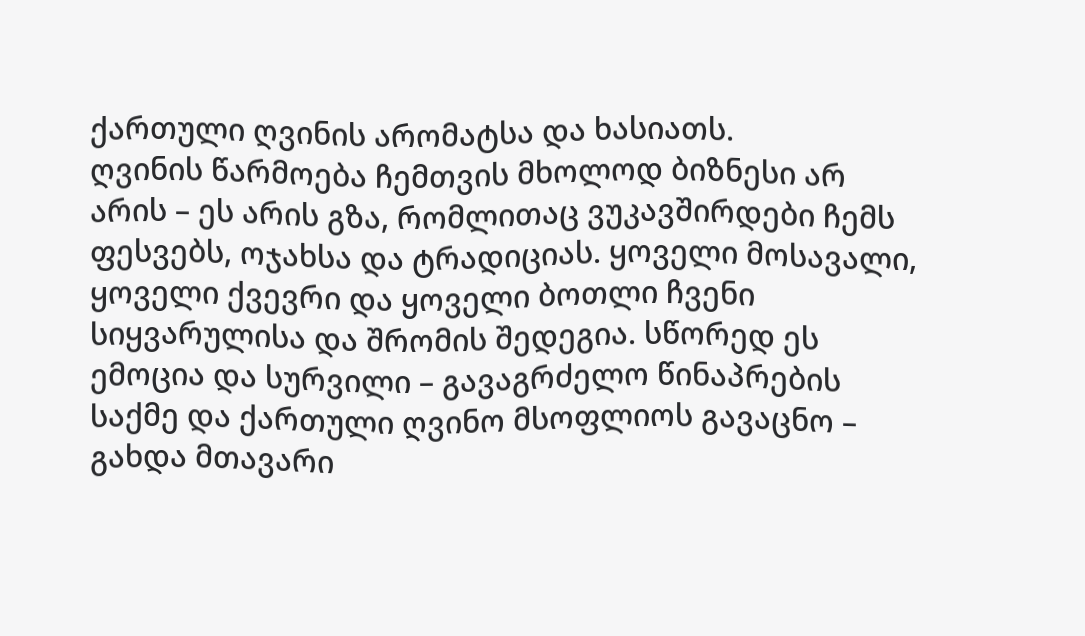ქართული ღვინის არომატსა და ხასიათს.
ღვინის წარმოება ჩემთვის მხოლოდ ბიზნესი არ არის – ეს არის გზა, რომლითაც ვუკავშირდები ჩემს ფესვებს, ოჯახსა და ტრადიციას. ყოველი მოსავალი, ყოველი ქვევრი და ყოველი ბოთლი ჩვენი სიყვარულისა და შრომის შედეგია. სწორედ ეს ემოცია და სურვილი – გავაგრძელო წინაპრების საქმე და ქართული ღვინო მსოფლიოს გავაცნო – გახდა მთავარი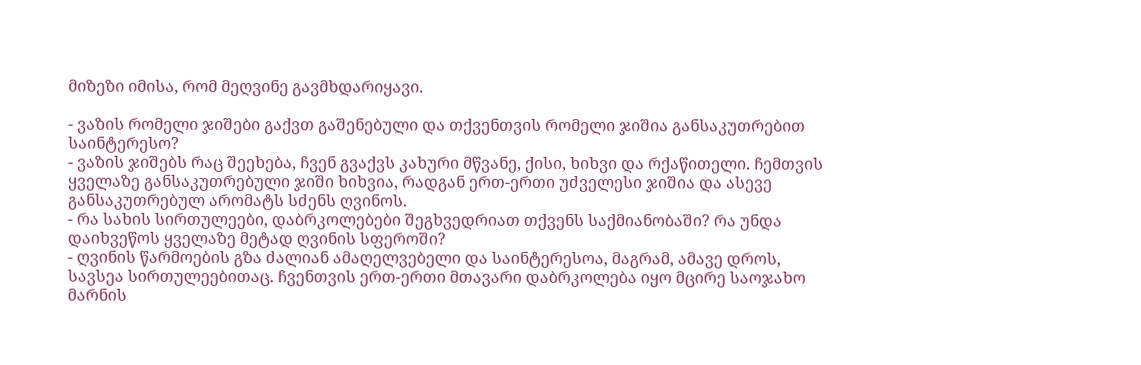მიზეზი იმისა, რომ მეღვინე გავმხდარიყავი.

- ვაზის რომელი ჯიშები გაქვთ გაშენებული და თქვენთვის რომელი ჯიშია განსაკუთრებით საინტერესო?
- ვაზის ჯიშებს რაც შეეხება, ჩვენ გვაქვს კახური მწვანე, ქისი, ხიხვი და რქაწითელი. ჩემთვის ყველაზე განსაკუთრებული ჯიში ხიხვია, რადგან ერთ-ერთი უძველესი ჯიშია და ასევე განსაკუთრებულ არომატს სძენს ღვინოს.
- რა სახის სირთულეები, დაბრკოლებები შეგხვედრიათ თქვენს საქმიანობაში? რა უნდა დაიხვეწოს ყველაზე მეტად ღვინის სფეროში?
- ღვინის წარმოების გზა ძალიან ამაღელვებელი და საინტერესოა, მაგრამ, ამავე დროს, სავსეა სირთულეებითაც. ჩვენთვის ერთ-ერთი მთავარი დაბრკოლება იყო მცირე საოჯახო მარნის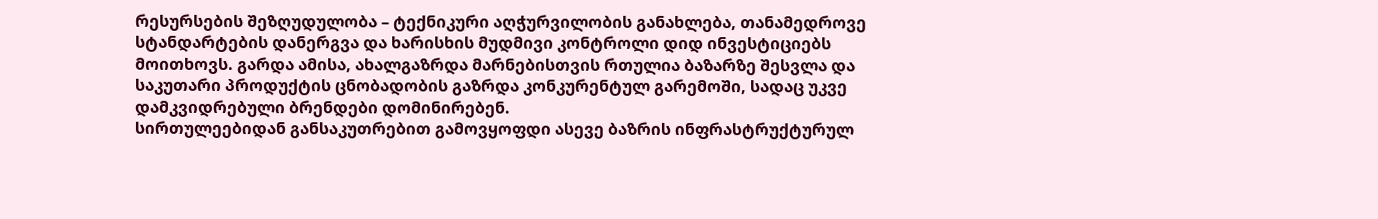რესურსების შეზღუდულობა – ტექნიკური აღჭურვილობის განახლება, თანამედროვე სტანდარტების დანერგვა და ხარისხის მუდმივი კონტროლი დიდ ინვესტიციებს მოითხოვს. გარდა ამისა, ახალგაზრდა მარნებისთვის რთულია ბაზარზე შესვლა და საკუთარი პროდუქტის ცნობადობის გაზრდა კონკურენტულ გარემოში, სადაც უკვე დამკვიდრებული ბრენდები დომინირებენ.
სირთულეებიდან განსაკუთრებით გამოვყოფდი ასევე ბაზრის ინფრასტრუქტურულ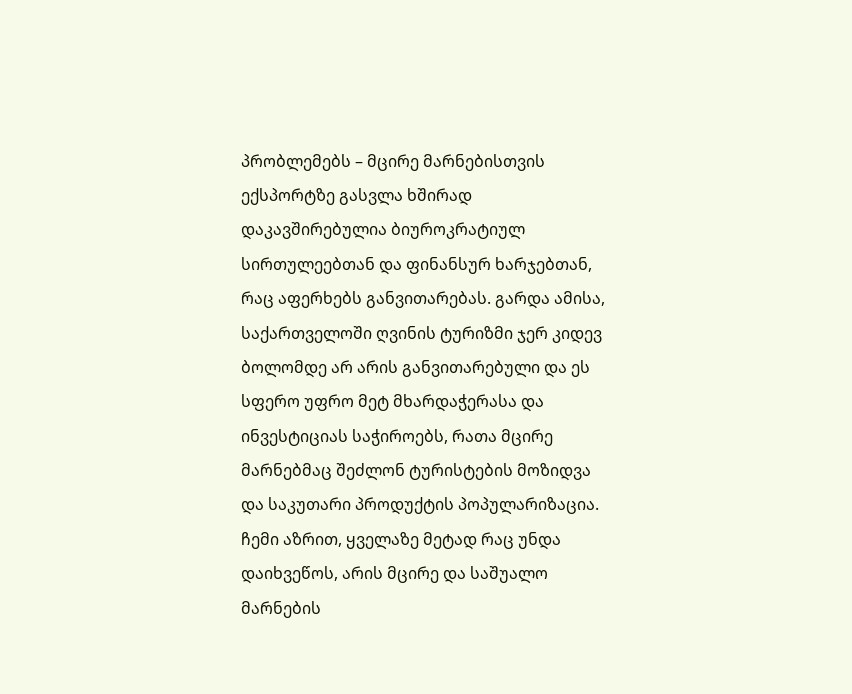პრობლემებს – მცირე მარნებისთვის ექსპორტზე გასვლა ხშირად დაკავშირებულია ბიუროკრატიულ სირთულეებთან და ფინანსურ ხარჯებთან, რაც აფერხებს განვითარებას. გარდა ამისა, საქართველოში ღვინის ტურიზმი ჯერ კიდევ ბოლომდე არ არის განვითარებული და ეს სფერო უფრო მეტ მხარდაჭერასა და ინვესტიციას საჭიროებს, რათა მცირე მარნებმაც შეძლონ ტურისტების მოზიდვა და საკუთარი პროდუქტის პოპულარიზაცია.
ჩემი აზრით, ყველაზე მეტად რაც უნდა დაიხვეწოს, არის მცირე და საშუალო მარნების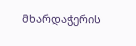მხარდაჭერის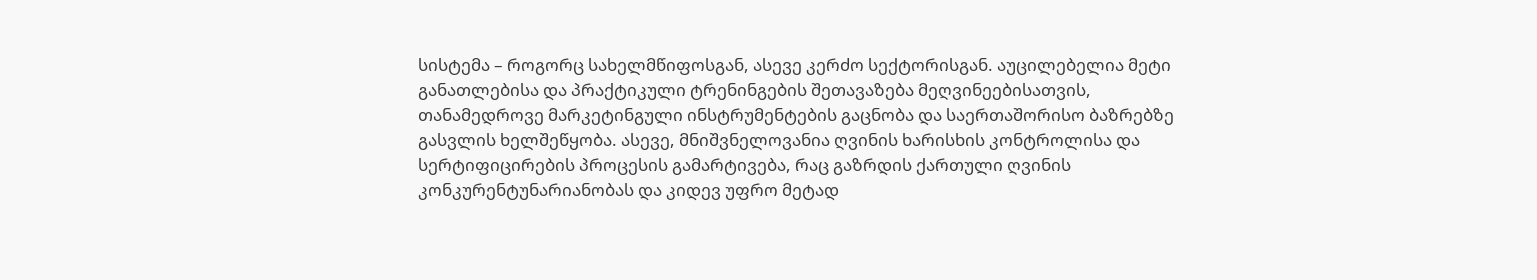სისტემა – როგორც სახელმწიფოსგან, ასევე კერძო სექტორისგან. აუცილებელია მეტი განათლებისა და პრაქტიკული ტრენინგების შეთავაზება მეღვინეებისათვის, თანამედროვე მარკეტინგული ინსტრუმენტების გაცნობა და საერთაშორისო ბაზრებზე გასვლის ხელშეწყობა. ასევე, მნიშვნელოვანია ღვინის ხარისხის კონტროლისა და სერტიფიცირების პროცესის გამარტივება, რაც გაზრდის ქართული ღვინის კონკურენტუნარიანობას და კიდევ უფრო მეტად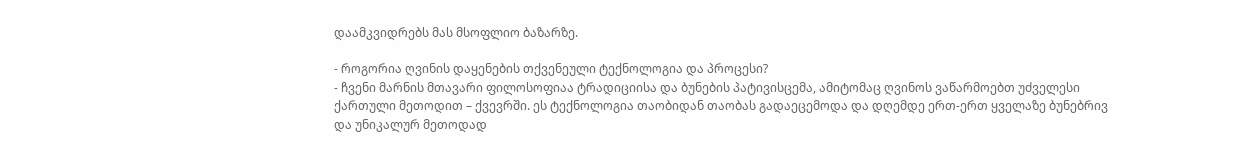დაამკვიდრებს მას მსოფლიო ბაზარზე.

- როგორია ღვინის დაყენების თქვენეული ტექნოლოგია და პროცესი?
- ჩვენი მარნის მთავარი ფილოსოფიაა ტრადიციისა და ბუნების პატივისცემა, ამიტომაც ღვინოს ვაწარმოებთ უძველესი ქართული მეთოდით – ქვევრში. ეს ტექნოლოგია თაობიდან თაობას გადაეცემოდა და დღემდე ერთ-ერთ ყველაზე ბუნებრივ და უნიკალურ მეთოდად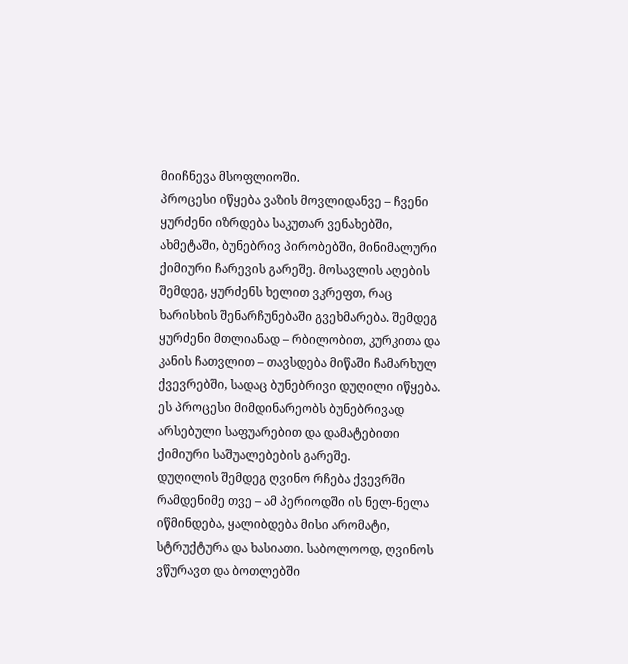მიიჩნევა მსოფლიოში.
პროცესი იწყება ვაზის მოვლიდანვე – ჩვენი ყურძენი იზრდება საკუთარ ვენახებში, ახმეტაში, ბუნებრივ პირობებში, მინიმალური ქიმიური ჩარევის გარეშე. მოსავლის აღების შემდეგ, ყურძენს ხელით ვკრეფთ, რაც ხარისხის შენარჩუნებაში გვეხმარება. შემდეგ ყურძენი მთლიანად – რბილობით, კურკითა და კანის ჩათვლით – თავსდება მიწაში ჩამარხულ ქვევრებში, სადაც ბუნებრივი დუღილი იწყება. ეს პროცესი მიმდინარეობს ბუნებრივად არსებული საფუარებით და დამატებითი ქიმიური საშუალებების გარეშე.
დუღილის შემდეგ ღვინო რჩება ქვევრში რამდენიმე თვე – ამ პერიოდში ის ნელ-ნელა იწმინდება, ყალიბდება მისი არომატი, სტრუქტურა და ხასიათი. საბოლოოდ, ღვინოს ვწურავთ და ბოთლებში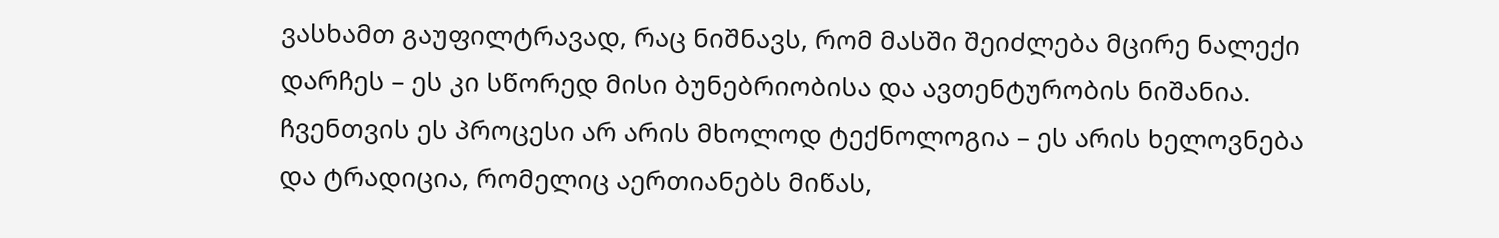ვასხამთ გაუფილტრავად, რაც ნიშნავს, რომ მასში შეიძლება მცირე ნალექი დარჩეს – ეს კი სწორედ მისი ბუნებრიობისა და ავთენტურობის ნიშანია.
ჩვენთვის ეს პროცესი არ არის მხოლოდ ტექნოლოგია – ეს არის ხელოვნება და ტრადიცია, რომელიც აერთიანებს მიწას,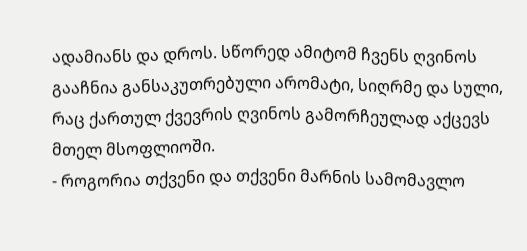ადამიანს და დროს. სწორედ ამიტომ ჩვენს ღვინოს გააჩნია განსაკუთრებული არომატი, სიღრმე და სული, რაც ქართულ ქვევრის ღვინოს გამორჩეულად აქცევს მთელ მსოფლიოში.
- როგორია თქვენი და თქვენი მარნის სამომავლო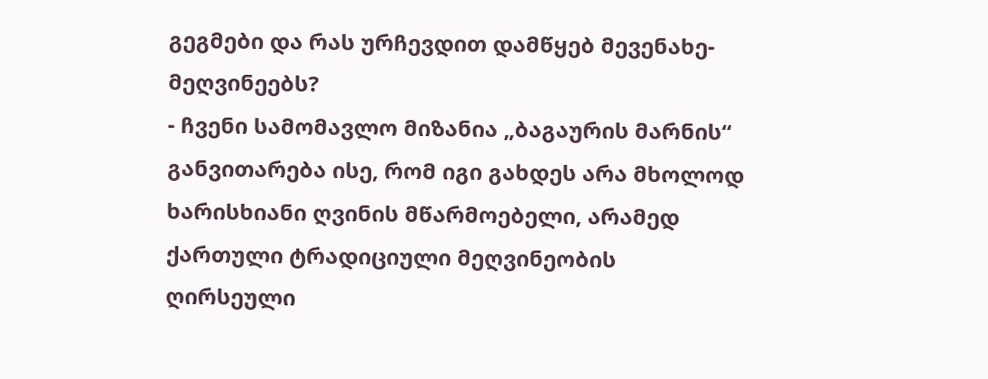გეგმები და რას ურჩევდით დამწყებ მევენახე-მეღვინეებს?
- ჩვენი სამომავლო მიზანია „ბაგაურის მარნის“ განვითარება ისე, რომ იგი გახდეს არა მხოლოდ ხარისხიანი ღვინის მწარმოებელი, არამედ ქართული ტრადიციული მეღვინეობის ღირსეული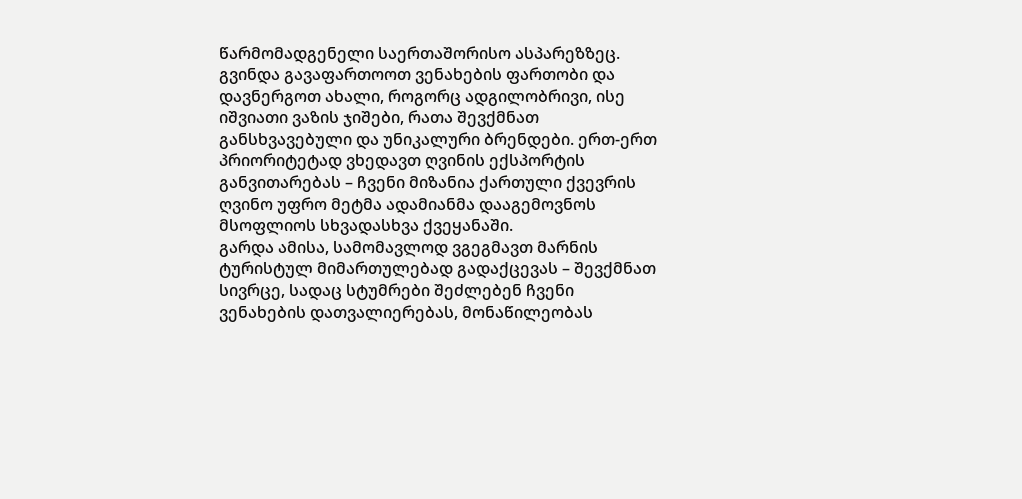წარმომადგენელი საერთაშორისო ასპარეზზეც. გვინდა გავაფართოოთ ვენახების ფართობი და დავნერგოთ ახალი, როგორც ადგილობრივი, ისე იშვიათი ვაზის ჯიშები, რათა შევქმნათ განსხვავებული და უნიკალური ბრენდები. ერთ-ერთ პრიორიტეტად ვხედავთ ღვინის ექსპორტის განვითარებას – ჩვენი მიზანია ქართული ქვევრის ღვინო უფრო მეტმა ადამიანმა დააგემოვნოს მსოფლიოს სხვადასხვა ქვეყანაში.
გარდა ამისა, სამომავლოდ ვგეგმავთ მარნის ტურისტულ მიმართულებად გადაქცევას – შევქმნათ სივრცე, სადაც სტუმრები შეძლებენ ჩვენი ვენახების დათვალიერებას, მონაწილეობას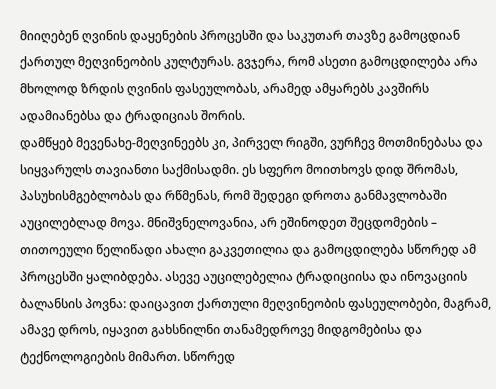მიიღებენ ღვინის დაყენების პროცესში და საკუთარ თავზე გამოცდიან ქართულ მეღვინეობის კულტურას. გვჯერა, რომ ასეთი გამოცდილება არა მხოლოდ ზრდის ღვინის ფასეულობას, არამედ ამყარებს კავშირს ადამიანებსა და ტრადიციას შორის.
დამწყებ მევენახე-მეღვინეებს კი, პირველ რიგში, ვურჩევ მოთმინებასა და სიყვარულს თავიანთი საქმისადმი. ეს სფერო მოითხოვს დიდ შრომას, პასუხისმგებლობას და რწმენას, რომ შედეგი დროთა განმავლობაში აუცილებლად მოვა. მნიშვნელოვანია, არ ეშინოდეთ შეცდომების – თითოეული წელიწადი ახალი გაკვეთილია და გამოცდილება სწორედ ამ პროცესში ყალიბდება. ასევე აუცილებელია ტრადიციისა და ინოვაციის ბალანსის პოვნა: დაიცავით ქართული მეღვინეობის ფასეულობები, მაგრამ, ამავე დროს, იყავით გახსნილნი თანამედროვე მიდგომებისა და ტექნოლოგიების მიმართ. სწორედ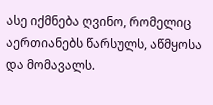ასე იქმნება ღვინო, რომელიც აერთიანებს წარსულს, აწმყოსა და მომავალს.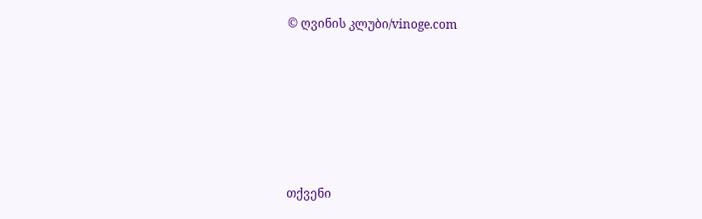© ღვინის კლუბი/vinoge.com






თქვენი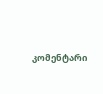კომენტარი